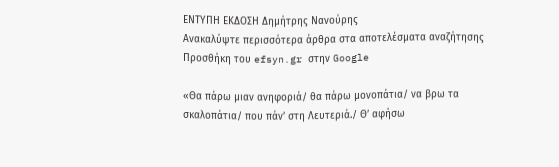ΕΝΤΥΠΗ ΕΚΔΟΣΗ Δημήτρης Νανούρης
Ανακαλύψτε περισσότερα άρθρα στα αποτελέσματα αναζήτησης
Προσθήκη του efsyn.gr στην Google

«Θα πάρω μιαν ανηφοριά/ θα πάρω μονοπάτια/ να βρω τα σκαλοπάτια/ που πάν’ στη Λευτεριά./ Θ’ αφήσω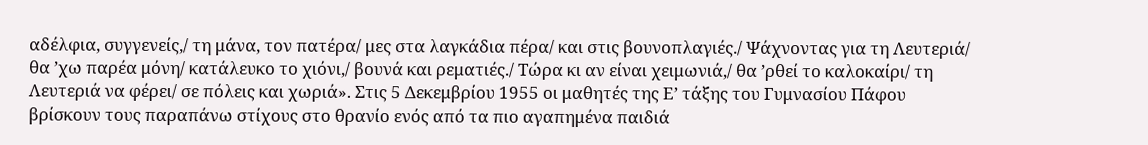αδέλφια, συγγενείς,/ τη μάνα, τον πατέρα/ μες στα λαγκάδια πέρα/ και στις βουνοπλαγιές./ Ψάχνοντας για τη Λευτεριά/ θα ’χω παρέα μόνη/ κατάλευκο το χιόνι,/ βουνά και ρεματιές./ Τώρα κι αν είναι χειμωνιά,/ θα ’ρθεί το καλοκαίρι/ τη Λευτεριά να φέρει/ σε πόλεις και χωριά». Στις 5 Δεκεμβρίου 1955 οι μαθητές της Ε’ τάξης του Γυμνασίου Πάφου βρίσκουν τους παραπάνω στίχους στο θρανίο ενός από τα πιο αγαπημένα παιδιά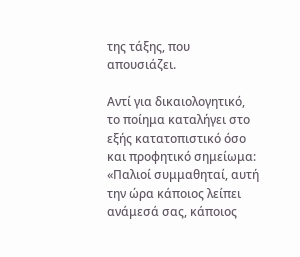της τάξης, που απουσιάζει.

Αντί για δικαιολογητικό, το ποίημα καταλήγει στο εξής κατατοπιστικό όσο και προφητικό σημείωμα: «Παλιοί συμμαθηταί, αυτή την ώρα κάποιος λείπει ανάμεσά σας, κάποιος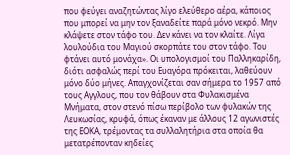που φεύγει αναζητώντας λίγο ελεύθερο αέρα, κάποιος που μπορεί να μην τον ξαναδείτε παρά μόνο νεκρό. Μην κλάψετε στον τάφο του. Δεν κάνει να τον κλαίτε. Λίγα λουλούδια του Μαγιού σκορπάτε του στον τάφο. Του φτάνει αυτό μονάχα». Οι υπολογισμοί του Παλληκαρίδη, διότι ασφαλώς περί του Ευαγόρα πρόκειται, λαθεύουν μόνο δύο μήνες. Απαγχονίζεται σαν σήμερα το 1957 από τους Αγγλους, που τον θάβουν στα Φυλακισμένα Μνήματα, στον στενό πίσω περίβολο των φυλακών της Λευκωσίας, κρυφά, όπως έκαναν με άλλους 12 αγωνιστές της ΕΟΚΑ, τρέμοντας τα συλλαλητήρια στα οποία θα μετατρέπονταν κηδείες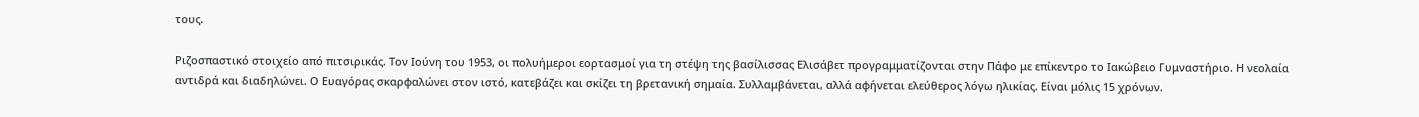τους.

Ριζοσπαστικό στοιχείο από πιτσιρικάς. Τον Ιούνη του 1953, οι πολυήμεροι εορτασμοί για τη στέψη της βασίλισσας Ελισάβετ προγραμματίζονται στην Πάφο με επίκεντρο το Ιακώβειο Γυμναστήριο. Η νεολαία αντιδρά και διαδηλώνει. Ο Ευαγόρας σκαρφαλώνει στον ιστό, κατεβάζει και σκίζει τη βρετανική σημαία. Συλλαμβάνεται, αλλά αφήνεται ελεύθερος λόγω ηλικίας. Είναι μόλις 15 χρόνων.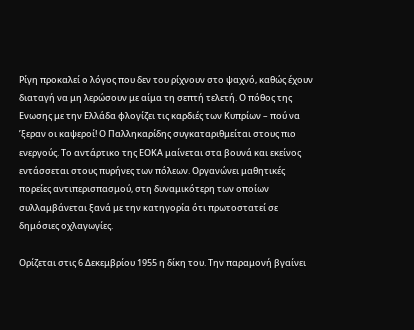Ρίγη προκαλεί ο λόγος που δεν του ρίχνουν στο ψαχνό, καθώς έχουν διαταγή να μη λερώσουν με αίμα τη σεπτή τελετή. Ο πόθος της Ενωσης με την Ελλάδα φλογίζει τις καρδιές των Κυπρίων – πού να ’ξεραν οι καψεροί! Ο Παλληκαρίδης συγκαταριθμείται στους πιο ενεργούς. Το αντάρτικο της ΕΟΚΑ μαίνεται στα βουνά και εκείνος εντάσσεται στους πυρήνες των πόλεων. Οργανώνει μαθητικές πορείες αντιπερισπασμού, στη δυναμικότερη των οποίων συλλαμβάνεται ξανά με την κατηγορία ότι πρωτοστατεί σε δημόσιες οχλαγωγίες.

Ορίζεται στις 6 Δεκεμβρίου 1955 η δίκη του. Την παραμονή βγαίνει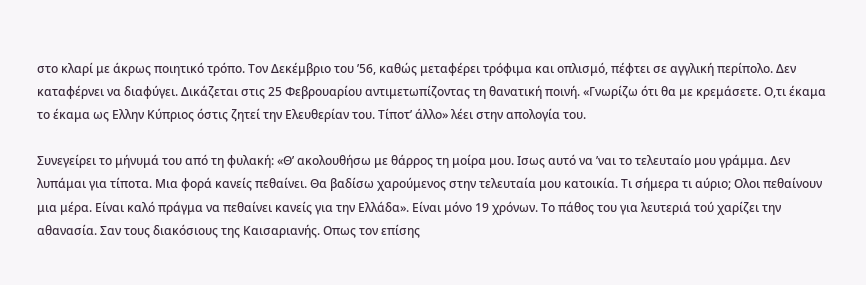στο κλαρί με άκρως ποιητικό τρόπο. Τον Δεκέμβριο του ’56, καθώς μεταφέρει τρόφιμα και οπλισμό, πέφτει σε αγγλική περίπολο. Δεν καταφέρνει να διαφύγει. Δικάζεται στις 25 Φεβρουαρίου αντιμετωπίζοντας τη θανατική ποινή. «Γνωρίζω ότι θα με κρεμάσετε. Ο,τι έκαμα το έκαμα ως Ελλην Κύπριος όστις ζητεί την Ελευθερίαν του. Τίποτ’ άλλο» λέει στην απολογία του.

Συνεγείρει το μήνυμά του από τη φυλακή: «Θ’ ακολουθήσω με θάρρος τη μοίρα μου. Ισως αυτό να ’ναι το τελευταίο μου γράμμα. Δεν λυπάμαι για τίποτα. Μια φορά κανείς πεθαίνει. Θα βαδίσω χαρούμενος στην τελευταία μου κατοικία. Τι σήμερα τι αύριο; Ολοι πεθαίνουν μια μέρα. Είναι καλό πράγμα να πεθαίνει κανείς για την Ελλάδα». Είναι μόνο 19 χρόνων. Το πάθος του για λευτεριά τού χαρίζει την αθανασία. Σαν τους διακόσιους της Καισαριανής. Οπως τον επίσης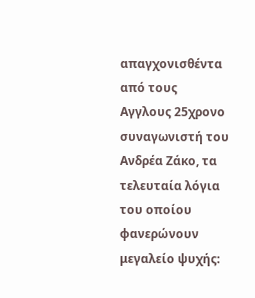απαγχονισθέντα από τους Αγγλους 25χρονο συναγωνιστή του Ανδρέα Ζάκο, τα τελευταία λόγια του οποίου φανερώνουν μεγαλείο ψυχής: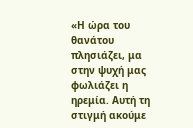«Η ώρα του θανάτου πλησιάζει, μα στην ψυχή μας φωλιάζει η ηρεμία. Αυτή τη στιγμή ακούμε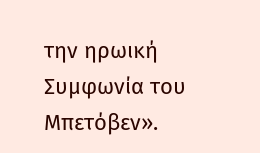την ηρωική Συμφωνία του Μπετόβεν».